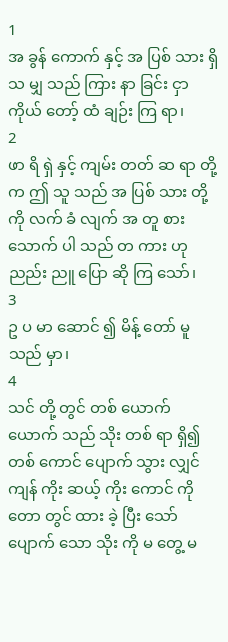1
အ ခွန် ကောက် နှင့် အ ပြစ် သား ရှိ သ မျှ သည် ကြား နာ ခြင်း ငှာ ကိုယ် တော့် ထံ ချဉ်း ကြ ရာ၊
2
ဖာ ရိ ရှဲ နှင့် ကျမ်း တတ် ဆ ရာ တို့ က ဤ သူ သည် အ ပြစ် သား တို့ ကို လက် ခံ လျက် အ တူ စား သောက် ပါ သည် တ ကား ဟု ညည်း ညူ ပြော ဆို ကြ သော်၊
3
ဥ ပ မာ ဆောင် ၍ မိန့် တော် မူ သည် မှာ၊
4
သင် တို့ တွင် တစ် ယောက် ယောက် သည် သိုး တစ် ရာ ရှိ၍ တစ် ကောင် ပျောက် သွား လျှင် ကျန် ကိုး ဆယ့် ကိုး ကောင် ကို တော တွင် ထား ခဲ့ ပြီး သော် ပျောက် သော သိုး ကို မ တွေ့ မ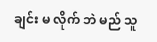ချင်း မ လိုက် ဘဲ မည် သူ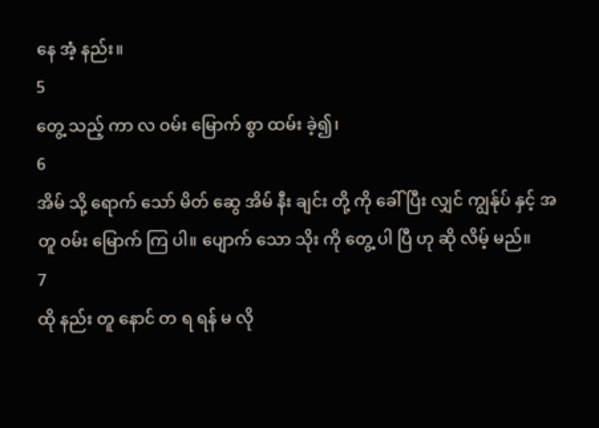နေ အံ့ နည်း။
5
တွေ့ သည့် ကာ လ ဝမ်း မြောက် စွာ ထမ်း ခဲ့၍၊
6
အိမ် သို့ ရောက် သော် မိတ် ဆွေ အိမ် နီး ချင်း တို့ ကို ခေါ် ပြီး လျှင် ကျွန်ုပ် နှင့် အ တူ ဝမ်း မြောက် ကြ ပါ။ ပျောက် သော သိုး ကို တွေ့ ပါ ပြီ ဟု ဆို လိမ့် မည်။
7
ထို နည်း တူ နောင် တ ရ ရန် မ လို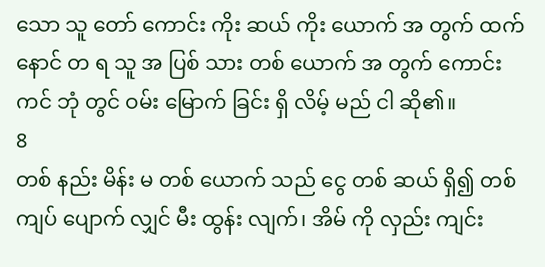သော သူ တော် ကောင်း ကိုး ဆယ် ကိုး ယောက် အ တွက် ထက် နောင် တ ရ သူ အ ပြစ် သား တစ် ယောက် အ တွက် ကောင်း ကင် ဘုံ တွင် ဝမ်း မြောက် ခြင်း ရှိ လိမ့် မည် ငါ ဆို၏။
8
တစ် နည်း မိန်း မ တစ် ယောက် သည် ငွေ တစ် ဆယ် ရှိ၍ တစ် ကျပ် ပျောက် လျှင် မီး ထွန်း လျက်၊ အိမ် ကို လှည်း ကျင်း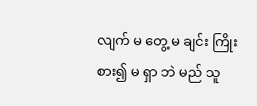လျက် မ တွေ့ မ ချင်း ကြိုး စား၍ မ ရှာ ဘဲ မည် သူ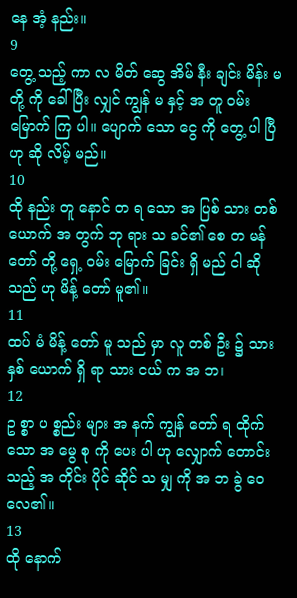နေ အံ့ နည်း။
9
တွေ့ သည့် ကာ လ မိတ် ဆွေ အိမ် နီး ချင်း မိန်း မ တို့ ကို ခေါ် ပြီး လျှင် ကျွန် မ နှင့် အ တူ ဝမ်း မြောက် ကြ ပါ။ ပျောက် သော ငွေ ကို တွေ့ ပါ ပြီ ဟု ဆို လိမ့် မည်။
10
ထို နည်း တူ နောင် တ ရ သော အ ပြစ် သား တစ် ယောက် အ တွက် ဘု ရား သ ခင်၏ စေ တ မန် တော် တို့ ရှေ့ ဝမ်း မြောက် ခြင်း ရှိ မည် ငါ ဆို သည် ဟု မိန့် တော် မူ၏။
11
ထပ် မံ မိန့် တော် မူ သည် မှာ လူ တစ် ဦး ၌ သား နှစ် ယောက် ရှိ ရာ သား ငယ် က အ ဘ၊
12
ဥ စ္စာ ပ စ္စည်း များ အ နက် ကျွန် တော် ရ ထိုက် သော အ မွေ စု ကို ပေး ပါ ဟု လျှောက် တောင်း သည့် အ တိုင်း ပိုင် ဆိုင် သ မျှ ကို အ ဘ ခွဲ ဝေ လေ၏။
13
ထို နောက်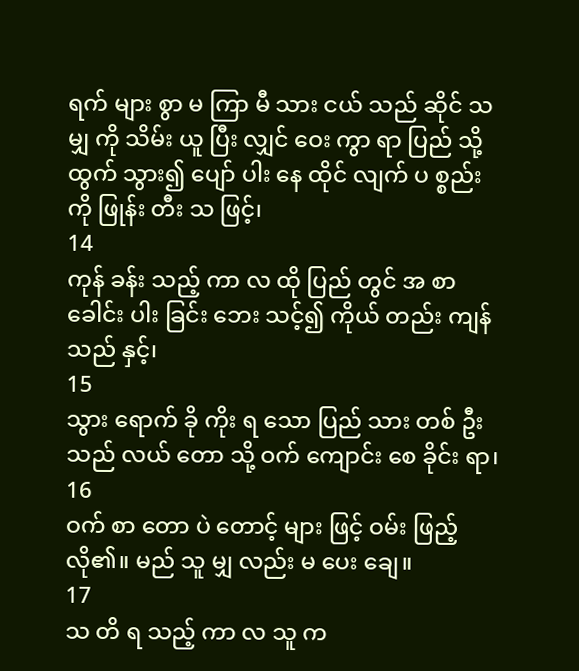ရက် များ စွာ မ ကြာ မီ သား ငယ် သည် ဆိုင် သ မျှ ကို သိမ်း ယူ ပြီး လျှင် ဝေး ကွာ ရာ ပြည် သို့ ထွက် သွား၍ ပျော် ပါး နေ ထိုင် လျက် ပ စ္စည်း ကို ဖြုန်း တီး သ ဖြင့်၊
14
ကုန် ခန်း သည့် ကာ လ ထို ပြည် တွင် အ စာ ခေါင်း ပါး ခြင်း ဘေး သင့်၍ ကိုယ် တည်း ကျန် သည် နှင့်၊
15
သွား ရောက် ခို ကိုး ရ သော ပြည် သား တစ် ဦး သည် လယ် တော သို့ ဝက် ကျောင်း စေ ခိုင်း ရာ၊
16
ဝက် စာ တော ပဲ တောင့် များ ဖြင့် ဝမ်း ဖြည့် လို၏။ မည် သူ မျှ လည်း မ ပေး ချေ။
17
သ တိ ရ သည့် ကာ လ သူ က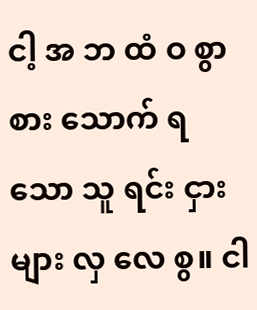ငါ့ အ ဘ ထံ ဝ စွာ စား သောက် ရ သော သူ ရင်း ငှား များ လှ လေ စွ။ ငါ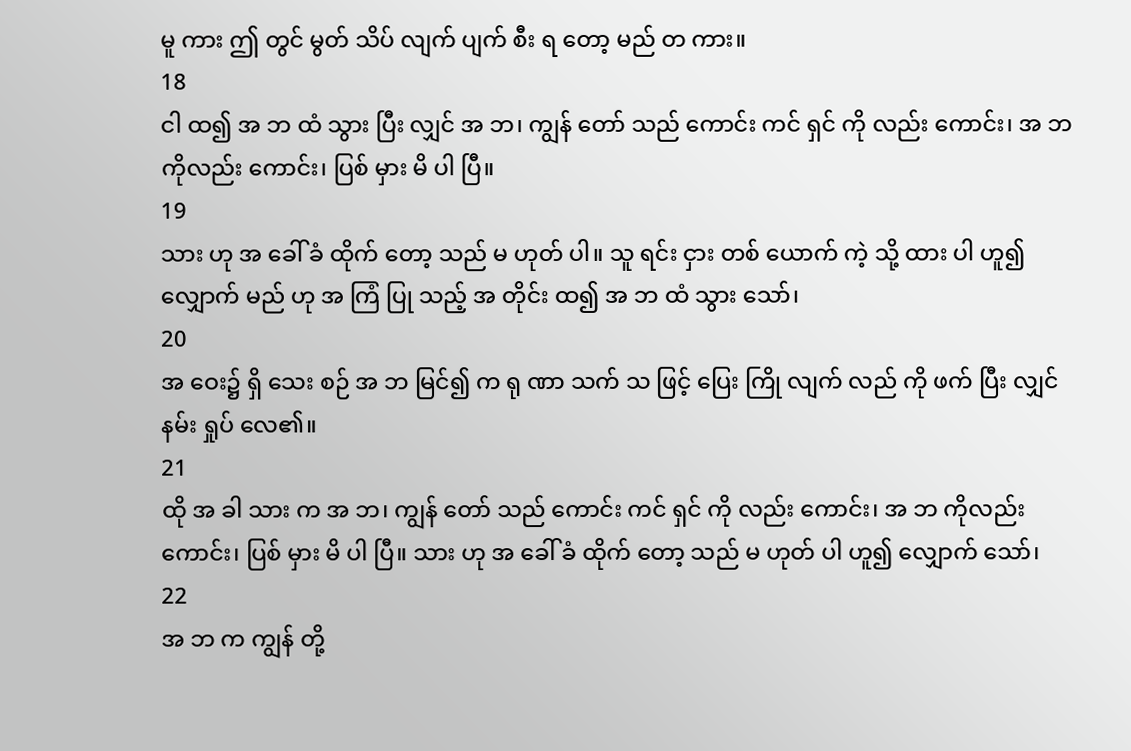မူ ကား ဤ တွင် မွတ် သိပ် လျက် ပျက် စီး ရ တော့ မည် တ ကား။
18
ငါ ထ၍ အ ဘ ထံ သွား ပြီး လျှင် အ ဘ၊ ကျွန် တော် သည် ကောင်း ကင် ရှင် ကို လည်း ကောင်း၊ အ ဘ ကိုလည်း ကောင်း၊ ပြစ် မှား မိ ပါ ပြီ။
19
သား ဟု အ ခေါ် ခံ ထိုက် တော့ သည် မ ဟုတ် ပါ။ သူ ရင်း ငှား တစ် ယောက် ကဲ့ သို့ ထား ပါ ဟူ၍ လျှောက် မည် ဟု အ ကြံ ပြု သည့် အ တိုင်း ထ၍ အ ဘ ထံ သွား သော်၊
20
အ ဝေး၌ ရှိ သေး စဉ် အ ဘ မြင်၍ က ရု ဏာ သက် သ ဖြင့် ပြေး ကြို လျက် လည် ကို ဖက် ပြီး လျှင် နမ်း ရှုပ် လေ၏။
21
ထို အ ခါ သား က အ ဘ၊ ကျွန် တော် သည် ကောင်း ကင် ရှင် ကို လည်း ကောင်း၊ အ ဘ ကိုလည်း ကောင်း၊ ပြစ် မှား မိ ပါ ပြီ။ သား ဟု အ ခေါ် ခံ ထိုက် တော့ သည် မ ဟုတ် ပါ ဟူ၍ လျှောက် သော်၊
22
အ ဘ က ကျွန် တို့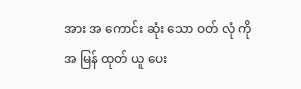အား အ ကောင်း ဆုံး သော ဝတ် လုံ ကို အ မြန် ထုတ် ယူ ပေး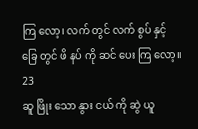ကြ လော့၊ လက် တွင် လက် စွပ် နှင့် ခြေ တွင် ဖိ နပ် ကို ဆင် ပေး ကြ လော့။
23
ဆူ ဖြိုး သော နွား ငယ် ကို ဆွဲ ယူ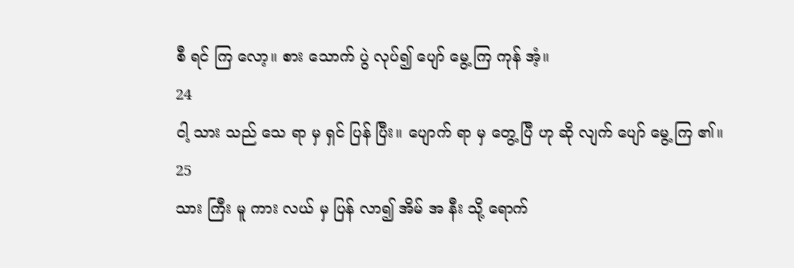စီ ရင် ကြ လော့။ စား သောက် ပွဲ လုပ်၍ ပျော် မွေ့ ကြ ကုန် အံ့။
24
ငါ့ သား သည် သေ ရာ မှ ရှင် ပြန် ပြီး။ ပျောက် ရာ မှ တွေ့ ပြီ ဟု ဆို လျက် ပျော် မွေ့ ကြ ၏။
25
သား ကြီး မူ ကား လယ် မှ ပြန် လာ၍ အိမ် အ နီး သို့ ရောက်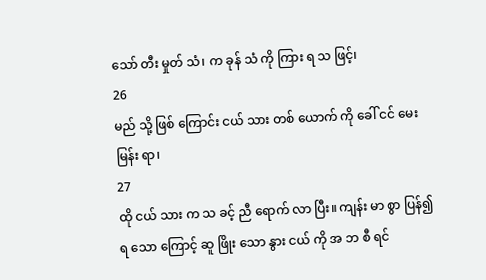သော် တီး မှုတ် သံ၊ က ခုန် သံ ကို ကြား ရ သ ဖြင့်၊
26
မည် သို့ ဖြစ် ကြောင်း ငယ် သား တစ် ယောက် ကို ခေါ် ငင် မေး မြန်း ရာ၊
27
ထို ငယ် သား က သ ခင့် ညီ ရောက် လာ ပြီး။ ကျန်း မာ စွာ ပြန်၍ ရ သော ကြောင့် ဆူ ဖြိုး သော နွား ငယ် ကို အ ဘ စီ ရင်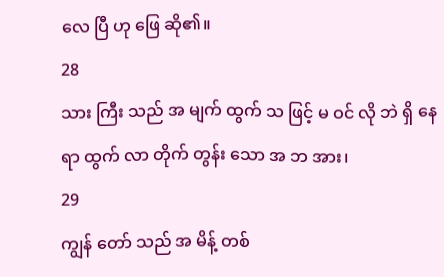လေ ပြီ ဟု ဖြေ ဆို၏။
28
သား ကြီး သည် အ မျက် ထွက် သ ဖြင့် မ ဝင် လို ဘဲ ရှိ နေ ရာ ထွက် လာ တိုက် တွန်း သော အ ဘ အား၊
29
ကျွန် တော် သည် အ မိန့် တစ်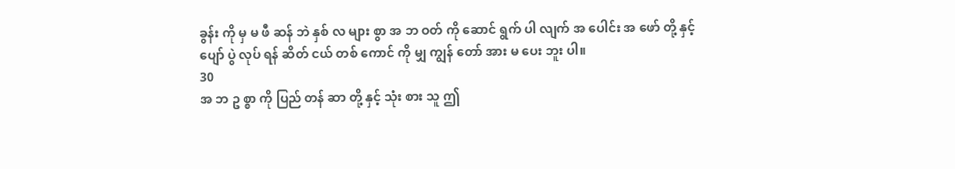ခွန်း ကို မှ မ ဖီ ဆန် ဘဲ နှစ် လ များ စွာ အ ဘ ဝတ် ကို ဆောင် ရွက် ပါ လျက် အ ပေါင်း အ ဖော် တို့ နှင့် ပျော် ပွဲ လုပ် ရန် ဆိတ် ငယ် တစ် ကောင် ကို မျှ ကျွန် တော် အား မ ပေး ဘူး ပါ။
30
အ ဘ ဥ စ္စာ ကို ပြည် တန် ဆာ တို့ နှင့် သုံး စား သူ ဤ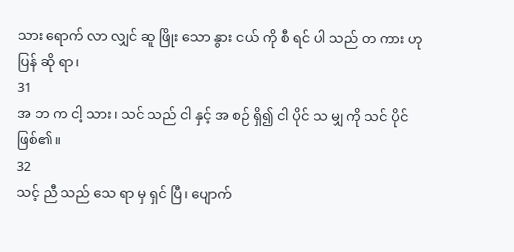သား ရောက် လာ လျှင် ဆူ ဖြိုး သော နွား ငယ် ကို စီ ရင် ပါ သည် တ ကား ဟု ပြန် ဆို ရာ၊
31
အ ဘ က ငါ့ သား၊ သင် သည် ငါ နှင့် အ စဉ် ရှိ၍ ငါ ပိုင် သ မျှ ကို သင် ပိုင် ဖြစ်၏။
32
သင့် ညီ သည် သေ ရာ မှ ရှင် ပြီ၊ ပျောက်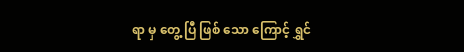ရာ မှ တွေ့ ပြီ ဖြစ် သော ကြောင့် ရွှင်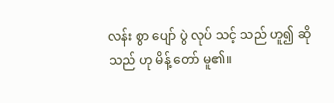လန်း စွာ ပျော် ပွဲ လုပ် သင့် သည် ဟူ၍ ဆို သည် ဟု မိန့် တော် မူ၏။